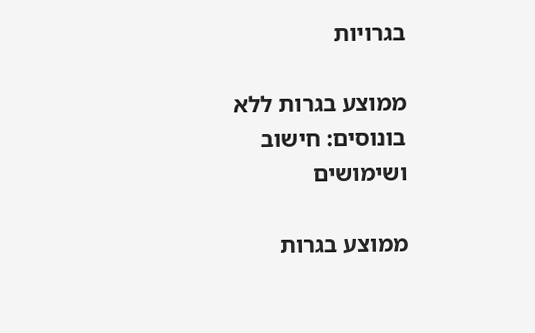בגרויות

ממוצע בגרות ללא בונוסים: חישוב ושימושים

ממוצע בגרות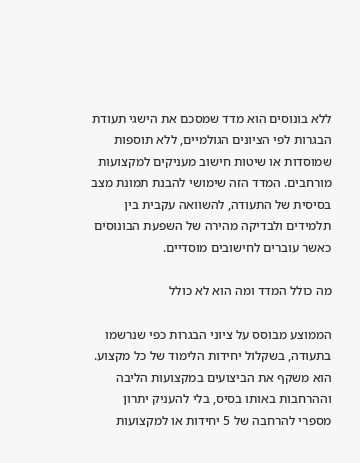ללא בונוסים הוא מדד שמסכם את הישגי תעודת הבגרות לפי הציונים הגולמיים, ללא תוספות שמוסדות או שיטות חישוב מעניקים למקצועות מורחבים. המדד הזה שימושי להבנת תמונת מצב בסיסית של התעודה, להשוואה עקבית בין תלמידים ולבדיקה מהירה של השפעת הבונוסים כאשר עוברים לחישובים מוסדיים.

מה כולל המדד ומה הוא לא כולל

הממוצע מבוסס על ציוני הבגרות כפי שנרשמו בתעודה, בשקלול יחידות הלימוד של כל מקצוע. הוא משקף את הביצועים במקצועות הליבה וההרחבות באותו בסיס, בלי להעניק יתרון מספרי להרחבה של 5 יחידות או למקצועות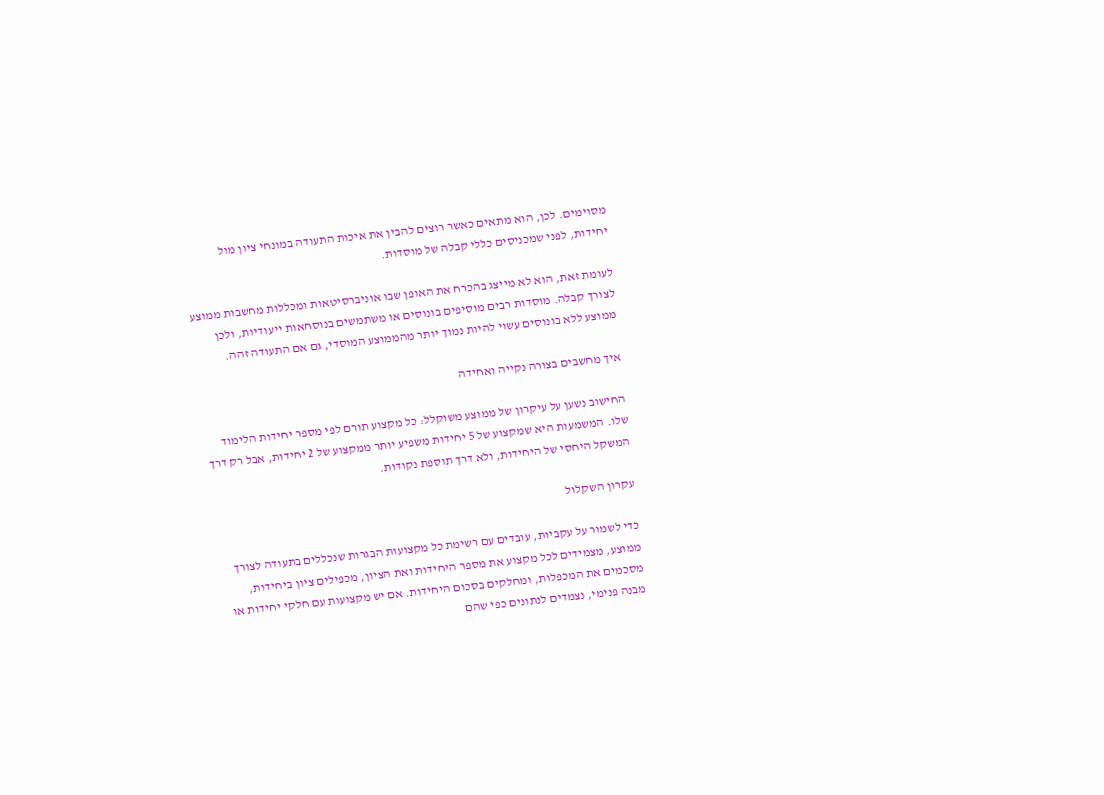מסוימים. לכן, הוא מתאים כאשר רוצים להבין את איכות התעודה במונחי ציון מול יחידות, לפני שמכניסים כללי קבלה של מוסדות.

לעומת זאת, הוא לא מייצג בהכרח את האופן שבו אוניברסיטאות ומכללות מחשבות ממוצע לצורך קבלה. מוסדות רבים מוסיפים בונוסים או משתמשים בנוסחאות ייעודיות, ולכן ממוצע ללא בונוסים עשוי להיות נמוך יותר מהממוצע המוסדי, גם אם התעודה זהה.

איך מחשבים בצורה נקייה ואחידה

החישוב נשען על עיקרון של ממוצע משוקלל: כל מקצוע תורם לפי מספר יחידות הלימוד שלו. המשמעות היא שמקצוע של 5 יחידות משפיע יותר ממקצוע של 2 יחידות, אבל רק דרך המשקל היחסי של היחידות, ולא דרך תוספת נקודות.

עקרון השקלול

כדי לשמור על עקביות, עובדים עם רשימת כל מקצועות הבגרות שנכללים בתעודה לצורך ממוצע, מצמידים לכל מקצוע את מספר היחידות ואת הציון, מכפילים ציון ביחידות, מסכמים את המכפלות, ומחלקים בסכום היחידות. אם יש מקצועות עם חלקי יחידות או מבנה פנימי, נצמדים לנתונים כפי שהם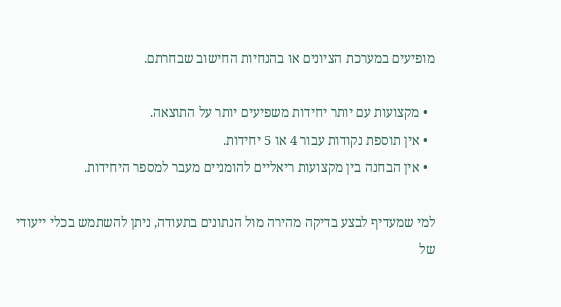מופיעים במערכת הציונים או בהנחיות החישוב שבחרתם.

  • מקצועות עם יותר יחידות משפיעים יותר על התוצאה.
  • אין תוספת נקודות עבור 4 או 5 יחידות.
  • אין הבחנה בין מקצועות ריאליים להומניים מעבר למספר היחידות.

למי שמעדיף לבצע בדיקה מהירה מול הנתונים בתעודה, ניתן להשתמש בכלי ייעודי של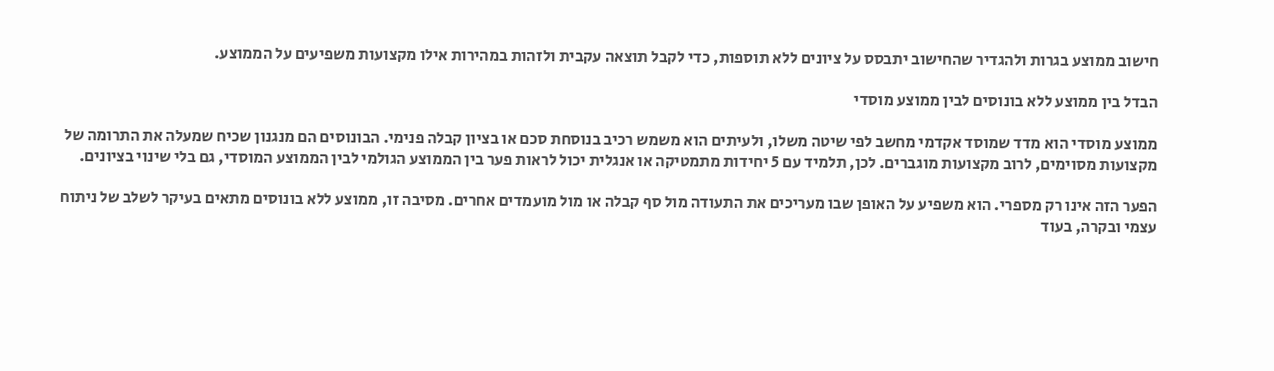חישוב ממוצע בגרות ולהגדיר שהחישוב יתבסס על ציונים ללא תוספות, כדי לקבל תוצאה עקבית ולזהות במהירות אילו מקצועות משפיעים על הממוצע.

הבדל בין ממוצע ללא בונוסים לבין ממוצע מוסדי

ממוצע מוסדי הוא מדד שמוסד אקדמי מחשב לפי שיטה משלו, ולעיתים הוא משמש רכיב בנוסחת סכם או בציון קבלה פנימי. הבונוסים הם מנגנון שכיח שמעלה את התרומה של מקצועות מסוימים, לרוב מקצועות מוגברים. לכן, תלמיד עם 5 יחידות מתמטיקה או אנגלית יכול לראות פער בין הממוצע הגולמי לבין הממוצע המוסדי, גם בלי שינוי בציונים.

הפער הזה אינו רק מספרי. הוא משפיע על האופן שבו מעריכים את התעודה מול סף קבלה או מול מועמדים אחרים. מסיבה זו, ממוצע ללא בונוסים מתאים בעיקר לשלב של ניתוח עצמי ובקרה, בעוד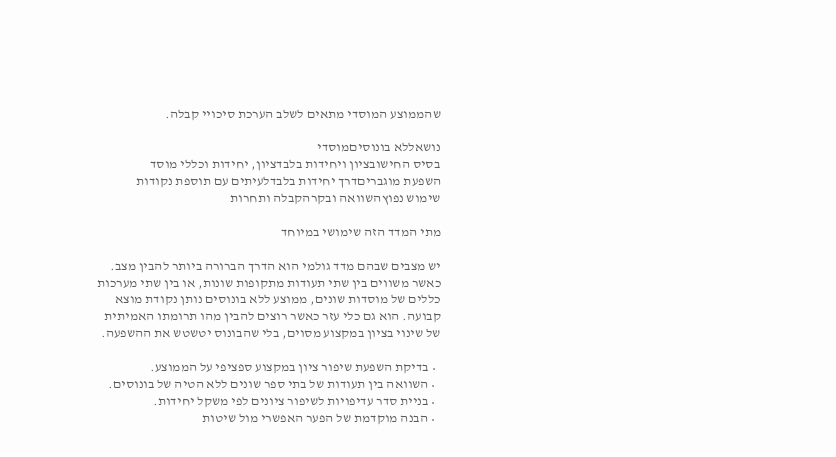שהממוצע המוסדי מתאים לשלב הערכת סיכויי קבלה.

נושאללא בונוסיםמוסדי
בסיס החישובציון ויחידות בלבדציון, יחידות וכללי מוסד
השפעת מוגבריםדרך יחידות בלבדלעיתים עם תוספת נקודות
שימוש נפוץהשוואה ובקרהקבלה ותחרות

מתי המדד הזה שימושי במיוחד

יש מצבים שבהם מדד גולמי הוא הדרך הברורה ביותר להבין מצב. כאשר משווים בין שתי תעודות מתקופות שונות, או בין שתי מערכות כללים של מוסדות שונים, ממוצע ללא בונוסים נותן נקודת מוצא קבועה. הוא גם כלי עזר כאשר רוצים להבין מהו תרומתו האמיתית של שינוי בציון במקצוע מסוים, בלי שהבונוס יטשטש את ההשפעה.

  • בדיקת השפעת שיפור ציון במקצוע ספציפי על הממוצע.
  • השוואה בין תעודות של בתי ספר שונים ללא הטיה של בונוסים.
  • בניית סדר עדיפויות לשיפור ציונים לפי משקל יחידות.
  • הבנה מוקדמת של הפער האפשרי מול שיטות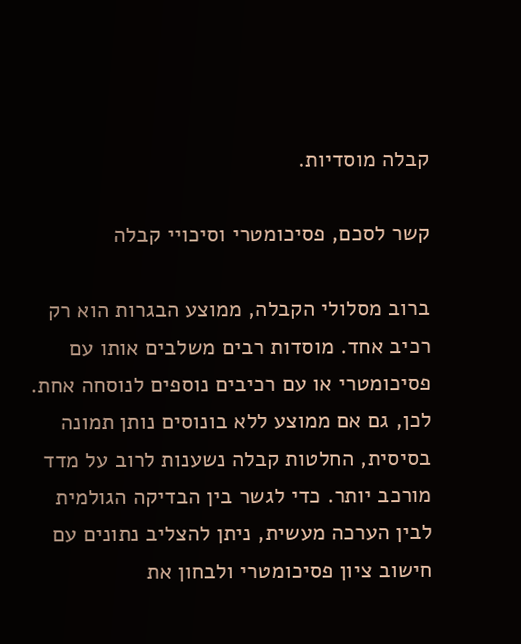קבלה מוסדיות.

קשר לסכם, פסיכומטרי וסיכויי קבלה

ברוב מסלולי הקבלה, ממוצע הבגרות הוא רק רכיב אחד. מוסדות רבים משלבים אותו עם פסיכומטרי או עם רכיבים נוספים לנוסחה אחת. לכן, גם אם ממוצע ללא בונוסים נותן תמונה בסיסית, החלטות קבלה נשענות לרוב על מדד מורכב יותר. כדי לגשר בין הבדיקה הגולמית לבין הערכה מעשית, ניתן להצליב נתונים עם חישוב ציון פסיכומטרי ולבחון את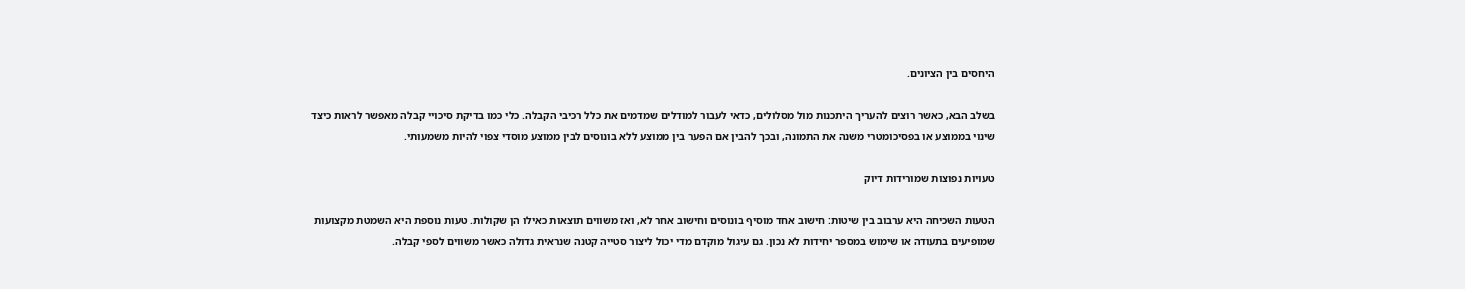היחסים בין הציונים.

בשלב הבא, כאשר רוצים להעריך היתכנות מול מסלולים, כדאי לעבור למודלים שמדמים את כלל רכיבי הקבלה. כלי כמו בדיקת סיכויי קבלה מאפשר לראות כיצד שינוי בממוצע או בפסיכומטרי משנה את התמונה, ובכך להבין אם הפער בין ממוצע ללא בונוסים לבין ממוצע מוסדי צפוי להיות משמעותי.

טעויות נפוצות שמורידות דיוק

הטעות השכיחה היא ערבוב בין שיטות: חישוב אחד מוסיף בונוסים וחישוב אחר לא, ואז משווים תוצאות כאילו הן שקולות. טעות נוספת היא השמטת מקצועות שמופיעים בתעודה או שימוש במספר יחידות לא נכון. גם עיגול מוקדם מדי יכול ליצור סטייה קטנה שנראית גדולה כאשר משווים לספי קבלה.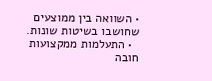• השוואה בין ממוצעים שחושבו בשיטות שונות.
  • התעלמות ממקצועות חובה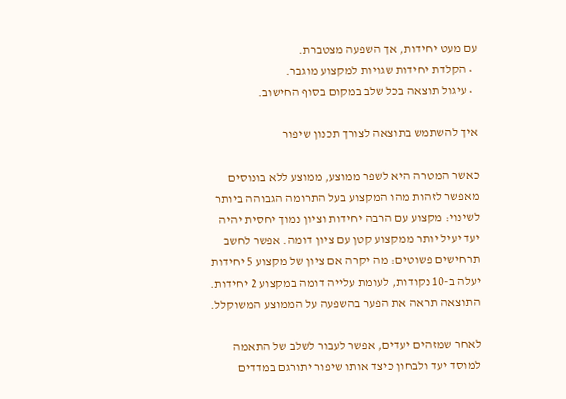עם מעט יחידות, אך השפעה מצטברת.
  • הקלדת יחידות שגויות למקצוע מוגבר.
  • עיגול תוצאה בכל שלב במקום בסוף החישוב.

איך להשתמש בתוצאה לצורך תכנון שיפור

כאשר המטרה היא לשפר ממוצע, ממוצע ללא בונוסים מאפשר לזהות מהו המקצוע בעל התרומה הגבוהה ביותר לשינוי: מקצוע עם הרבה יחידות וציון נמוך יחסית יהיה יעד יעיל יותר ממקצוע קטן עם ציון דומה. אפשר לחשב תרחישים פשוטים: מה יקרה אם ציון של מקצוע 5 יחידות יעלה ב-10 נקודות, לעומת עלייה דומה במקצוע 2 יחידות. התוצאה תראה את הפער בהשפעה על הממוצע המשוקלל.

לאחר שמזהים יעדים, אפשר לעבור לשלב של התאמה למוסד יעד ולבחון כיצד אותו שיפור יתורגם במדדים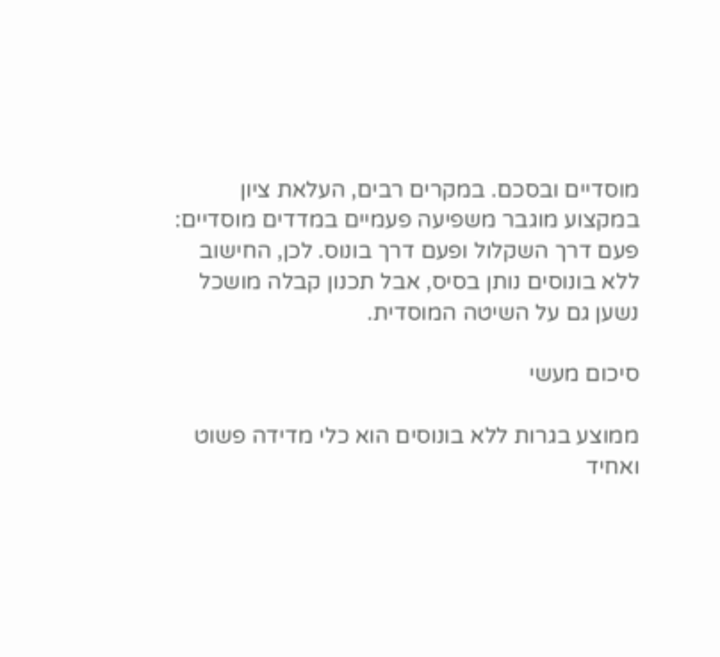מוסדיים ובסכם. במקרים רבים, העלאת ציון במקצוע מוגבר משפיעה פעמיים במדדים מוסדיים: פעם דרך השקלול ופעם דרך בונוס. לכן, החישוב ללא בונוסים נותן בסיס, אבל תכנון קבלה מושכל נשען גם על השיטה המוסדית.

סיכום מעשי

ממוצע בגרות ללא בונוסים הוא כלי מדידה פשוט ואחיד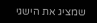שמציג את הישגי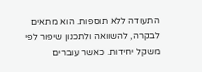התעודה ללא תוספות. הוא מתאים לבקרה, להשוואה ולתכנון שיפור לפי משקל יחידות. כאשר עוברים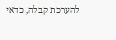להערכת קבלה, כדאי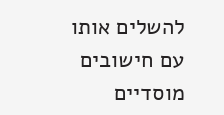להשלים אותו עם חישובים מוסדיים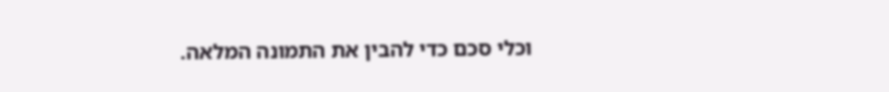וכלי סכם כדי להבין את התמונה המלאה.